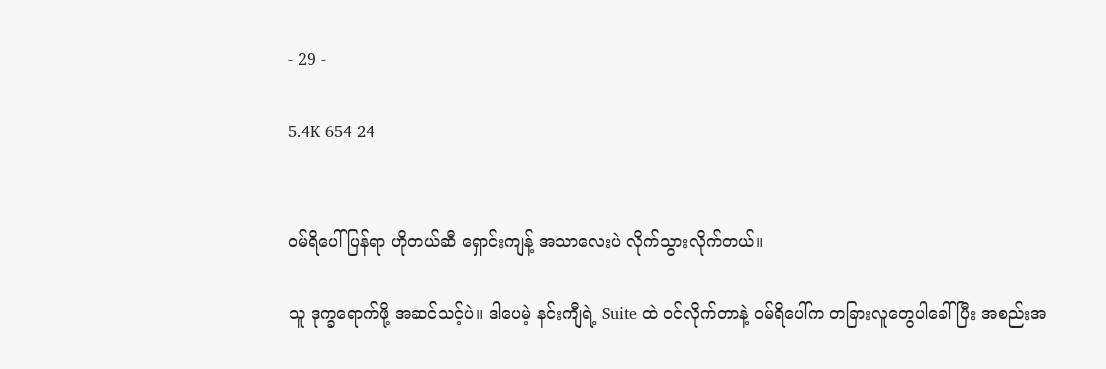- 29 -

5.4K 654 24


ဝမ်ရိပေါ်ပြန်ရာ ဟိုတယ်ဆီ ရှောင်းကျန့် အသာလေးပဲ လိုက်သွားလိုက်တယ်။

သူ ဒုက္ခရောက်ဖို့ အဆင်သင့်ပဲ။ ဒါပေမဲ့ နင်းကျီရဲ့ Suite ထဲ ဝင်လိုက်တာနဲ့ ဝမ်ရိပေါ်က တခြားလူတွေပါခေါ်ပြီး အစည်းအ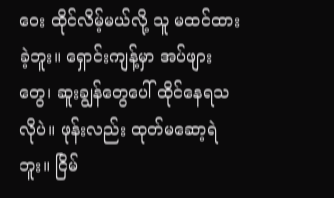ဝေး ထိုင်လိမ့်မယ်လို့ သူ မထင်ထားခဲ့ဘူး။ ရှောင်းကျန့်မှာ အပ်ဖျားတွေ၊ ဆူးချွန်တွေပေါ် ထိုင်နေရသလိုပဲ။ ဖုန်းလည်း ထုတ်မဆော့ရဲဘူး။ ငြိမ်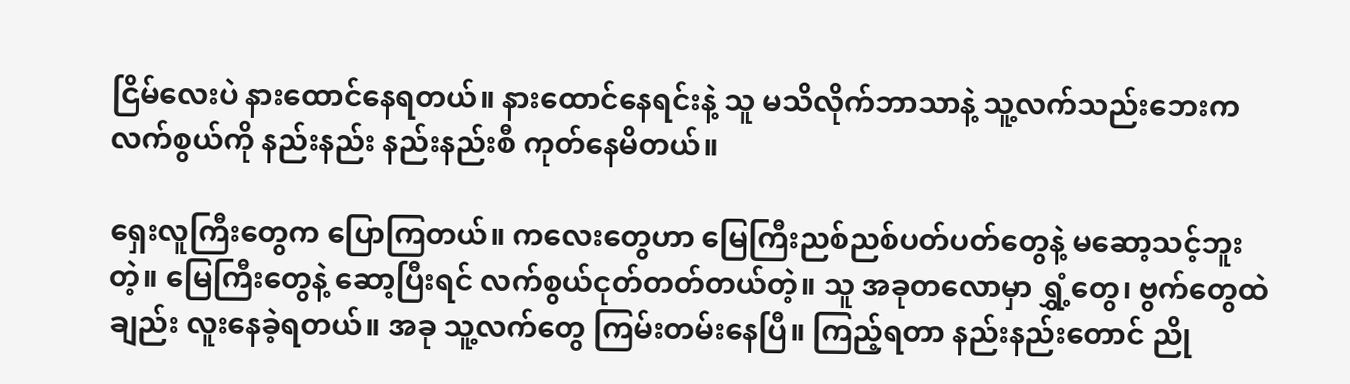ငြိမ်လေးပဲ နားထောင်နေရတယ်။ နားထောင်နေရင်းနဲ့ သူ မသိလိုက်ဘာသာနဲ့ သူ့လက်သည်းဘေးက လက်စွယ်ကို နည်းနည်း နည်းနည်းစီ ကုတ်နေမိတယ်။

ရှေးလူကြီးတွေက ပြောကြတယ်။ ကလေးတွေဟာ မြေကြီးညစ်ညစ်ပတ်ပတ်တွေနဲ့ မဆော့သင့်ဘူးတဲ့။ မြေကြီးတွေနဲ့ ဆော့ပြီးရင် လက်စွယ်ငုတ်တတ်တယ်တဲ့။ သူ အခုတလောမှာ ရွှံ့တွေ၊ ဗွက်တွေထဲချည်း လူးနေခဲ့ရတယ်။ အခု သူ့လက်တွေ ကြမ်းတမ်းနေပြီ။ ကြည့်ရတာ နည်းနည်းတောင် ညို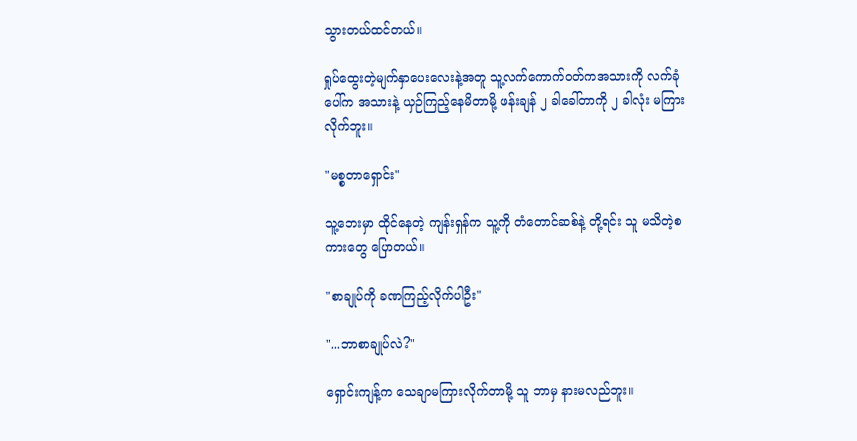သွားတယ်ထင်တယ်။

ရှုပ်ထွေးတဲ့မျက်နှာပေးလေးနဲ့အတူ သူ့လက်ကောက်ဝတ်ကအသားကို လက်ခုံပေါ်က အသားနဲ့ ယှဉ်ကြည့်နေမိတာမို့ ဖန်းချန် ၂ ခါခေါ်တာကို ၂ ခါလုံး မကြားလိုက်ဘူး။

"မစ္စတာရှောင်း"

သူ့ဘေးမှာ ထိုင်နေတဲ့ ကျန်းရှန်က သူ့ကို တံတောင်ဆစ်နဲ့ တို့ရင်း သူ မသိတဲ့စကားတွေ ပြောတယ်။

"စာချုပ်ကို ခဏကြည့်လိုက်ပါဦး"

"...ဘာစာချုပ်လဲ?"

ရှောင်းကျန့်က သေချာမကြားလိုက်တာမို့ သူ ဘာမှ နားမလည်ဘူး။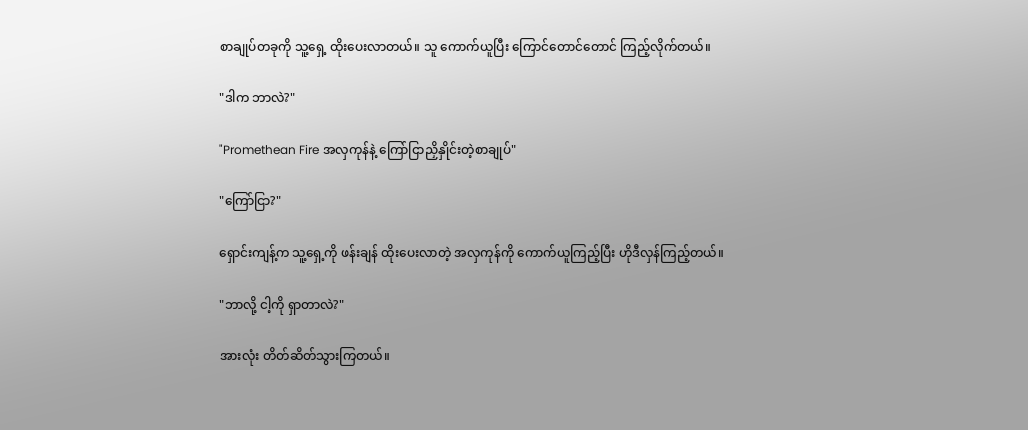စာချုပ်တခုကို သူ့ရှေ့ ထိုးပေးလာတယ်။ သူ ကောက်ယူပြီး ကြောင်တောင်တောင် ကြည့်လိုက်တယ်။

"ဒါက ဘာလဲ?"

"Promethean Fire အလှကုန်နဲ့ ကြော်ငြာညှိနှိုင်းတဲ့စာချုပ်"

"ကြော်ငြာ?"

ရှောင်းကျန့်က သူ့ရှေ့ကို ဖန်းချန် ထိုးပေးလာတဲ့ အလှကုန်ကို ကောက်ယူကြည့်ပြီး ဟိုဒီလှန်ကြည့်တယ်။

"ဘာလို့ ငါ့ကို ရှာတာလဲ?"

အားလုံး တိတ်ဆိတ်သွားကြတယ်။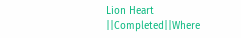Lion Heart ||Completed||Where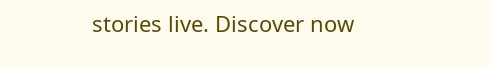stories live. Discover now